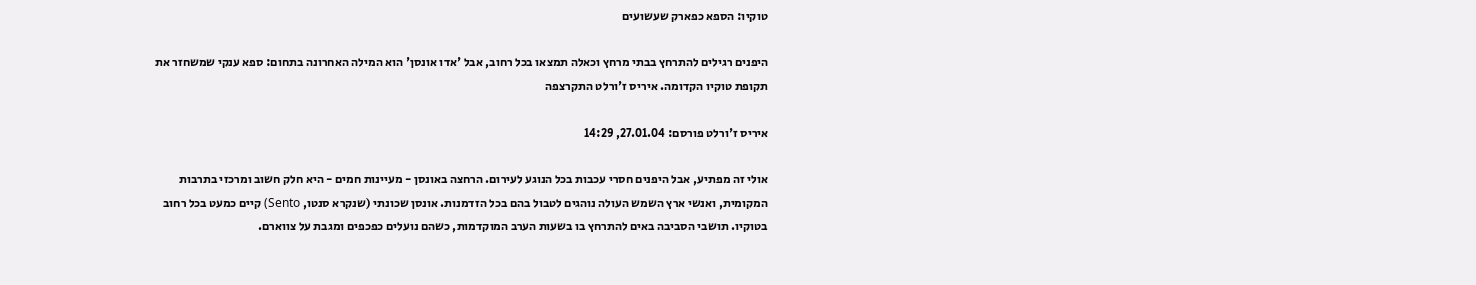טוקיו: הספא כפארק שעשועים

היפנים רגילים להתרחץ בבתי מרחץ וכאלה תמצאו בכל רחוב, אבל 'אדו אונסן' הוא המילה האחרונה בתחום: ספא ענקי שמשחזר את תקופת טוקיו הקדומה. איריס ז'ורלט התקרצפה

איריס ז'ורלט פורסם: 27.01.04, 14:29

אולי זה מפתיע, אבל היפנים חסרי עכבות בכל הנוגע לעירום. הרחצה באונסן - מעיינות חמים - היא חלק חשוב ומרכזי בתרבות המקומית, ואנשי ארץ השמש העולה נוהגים לטבול בהם בכל הזדמנות. אונסן שכונתי (שנקרא סנטו, Sento) קיים כמעט בכל רחוב בטוקיו. תושבי הסביבה באים להתרחץ בו בשעות הערב המוקדמות, כשהם נועלים כפכפים ומגבת על צווארם.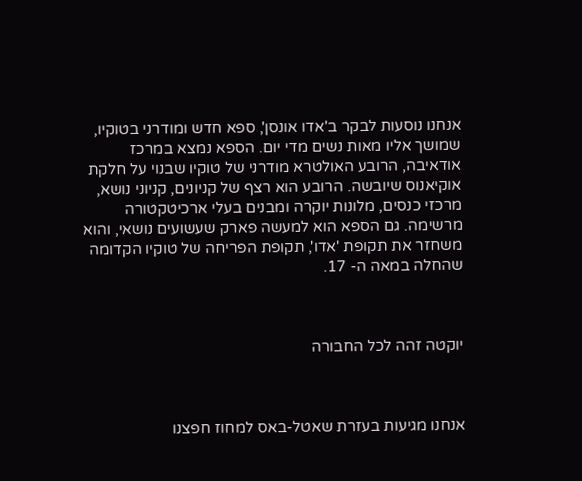אנחנו נוסעות לבקר ב'אדו אונסן', ספא חדש ומודרני בטוקיו, שמושך אליו מאות נשים מדי יום. הספא נמצא במרכז אודאיבה, הרובע האולטרא מודרני של טוקיו שבנוי על חלקת אוקיאנוס שיובשה. הרובע הוא רצף של קניונים, קניוני נושא, מרכזי כנסים, מלונות יוקרה ומבנים בעלי ארכיטקטורה מרשימה. גם הספא הוא למעשה פארק שעשועים נושאי, והוא משחזר את תקופת 'אדו', תקופת הפריחה של טוקיו הקדומה שהחלה במאה ה- 17.



יוקטה זהה לכל החבורה



אנחנו מגיעות בעזרת שאטל-באס למחוז חפצנו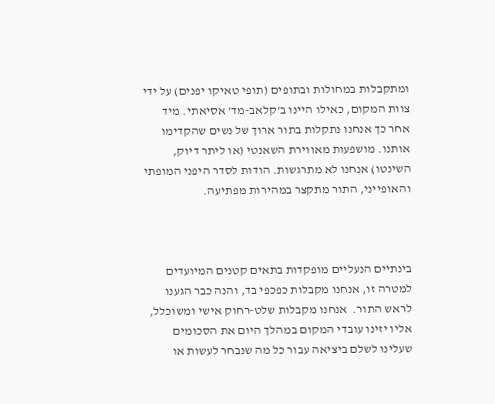ומתקבלות במחולות ובתופים (תופי טאיקו יפנים) על ידי צוות המקום, כאילו היינו ב'קלאב-מד' אסיאתי. מיד אחר כך אנחנו נתקלות בתור ארוך של נשים שהקדימו אותנו. מושפעות מאווירת השאנטי (או ליתר דיוק, השינטו) אנחנו לא מתרגשות. הודות לסדר היפני המופתי והאופייני, התור מתקצר במהירות מפתיעה.



בינתיים הנעליים מופקדות בתאים קטנים המיועדים למטרה זו, אנחנו מקבלות כפכפי בד, והנה כבר הגענו לראש התור.  אנחנו מקבלות שלט-רחוק אישי ומשוכלל, אליו יזינו עובדי המקום במהלך היום את הסכומים שעלינו לשלם ביציאה עבור כל מה שנבחר לעשות או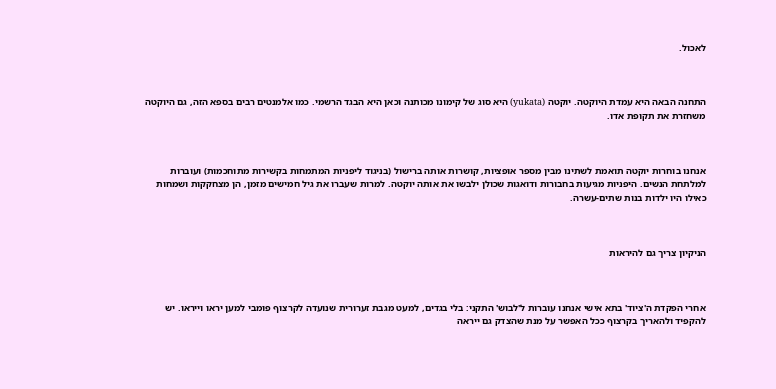לאכול.



התחנה הבאה היא עמדת היוקטה. יוקטה (yukata) היא סוג של קימונו מכותנה וכאן היא הבגד הרשמי. כמו אלמנטים רבים בספא הזה, גם היוקטה משחזרת את תקופת אדו.



אנחנו בוחרות יוקטה תואמת לשתינו מבין מספר אופציות, קושרות אותה ברישול (בניגוד ליפניות המתמחות בקשירות מתוחכמות) ועוברות למלתחת הנשים. היפניות מגיעות בחבורות ודואגות שכולן ילבשו את אותה יוקטה. למרות שעברו את גיל חמישים מזמן, הן מצחקקות ושמחות כאילו היו ילדות בנות שתים-עשרה.



הניקיון צריך גם להיראות



אחרי הפקדת ה'ציוד' בתא אישי אנחנו עוברות ל'לבוש' התקני: בלי בגדים, למעט מגבת זערורית שנועדה לקרצוף פומבי למען יראו וייראו. יש להקפיד ולהאריך בקרצוף ככל האפשר על מנת שהצדק גם ייראה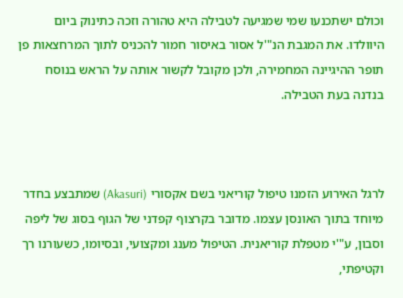וכולם ישתכנעו שמי שמגיעה לטבילה היא טהורה וזכה כתינוק ביום היוולדו. את המגבת הנ"'ל אסור באיסור חמור להכניס לתוך המרחצאות פן תופר ההיגיינה המחמירה, ולכן מקובל לקשור אותה על הראש בנוסח בנדנה בעת הטבילה.



לרגל האירוע הזמנו טיפול קוריאני בשם אקסורי (Akasuri) שמתבצע בחדר מיוחד בתוך האונסן עצמו. מדובר בקרצוף קפדני של הגוף בסוג של ליפה וסבון, ע"'י מטפלת קוריאנית. הטיפול מענג ומקצועי, ובסיומו, כשעורנו רך וקטיפתי,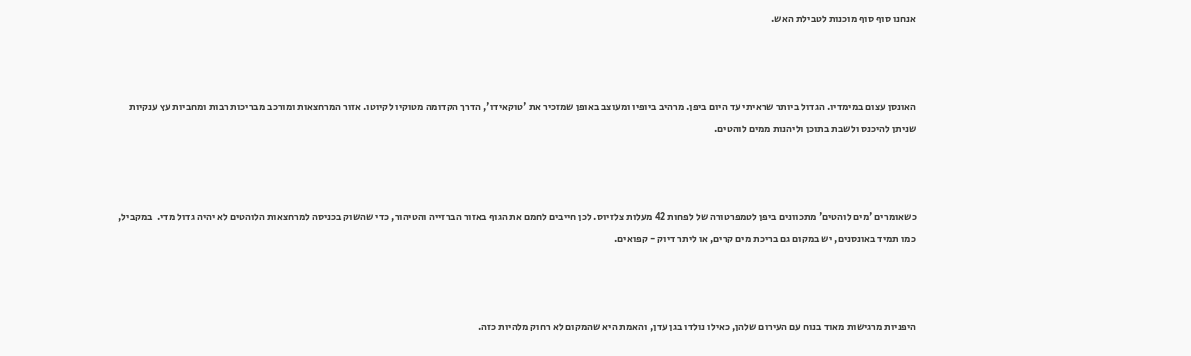אנחנו סוף סוף מוכנות לטבילת האש.



האונסן עצום במימדיו. הגדול ביותר שראיתי עד היום ביפן. מרהיב ביופיו ומעוצב באופן שמזכיר את 'טוקאידו', הדרך הקדומה מטוקיו לקיוטו. אזור המרחצאות ומורכב מבריכות רבות ומחביות עץ ענקיות שניתן להיכנס ולשבת בתוכן וליהנות ממים לוהטים.



כשאומרים 'מים לוהטים' מתכוונים ביפן לטמפרטורה של לפחות 42 מעלות צלזיוס. לכן חייבים לחמם את הגוף באזור הברזייה והטיהור, כדי שהשוק בכניסה למרחצאות הלוהטים לא יהיה גדול מדי.  במקביל, כמו תמיד באונסנים, יש במקום גם בריכת מים קרים, או ליתר דיוק - קפואים.



היפניות מרגישות מאוד בנוח עם העירום שלהן, כאילו נולדו בגן עדן, והאמת היא שהמקום לא רחוק מלהיות כזה.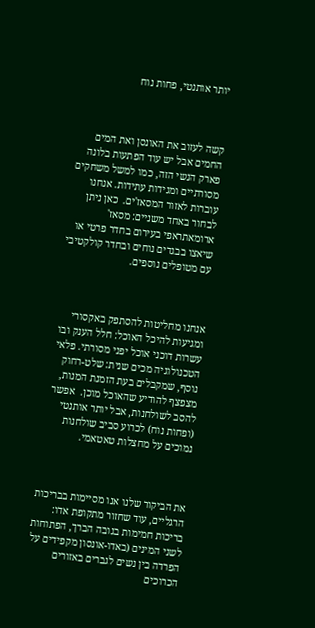יותר אותנטי, פחות נוח



קשה לעזוב את האונסן ואת המים החמים אבל יש עוד הפתעות בלונה פארק הנשי הזה, כמו למשל משחקים מסורתיים ומגידות עתידות. אנחנו עוברות לאזור המסאז'ים.  כאן ניתן לבחור באחד משניים: מסאז' ארומאתראפי בעירום בחדר פרטי או שיאצו בבגדים נוחים ובחדר קולקטיבי עם מטופלים נוספים.



אנחנו מחליטות להסתפק באקסורי ומגיעות להיכל האוכל: חלל הענק ובו עשרות דוכני אוכל יפני מסורתי. פלאי הטכנולוגיה מכים שנית: שלט-רחוק נוסף, שמקבלים בעת הזמנת המנות, מצפצף להודיע שהאוכל מוכן.  אפשר להסב לשולחנות, אבל יותר אותנטי (ופחות נוח) לכרוע סביב שולחנות נמוכים על מחצלות טאטאמי.



את הביקור שלנו אנו מסיימות בבריכות הרגליים, עוד שחזור מתקופת אדו: בריכות חמימות בגובה הברך, הפתוחות לשני המינים (באדו-אונסון מקפידים על הפרדה בין נשים לגברים באזורים הכרוכים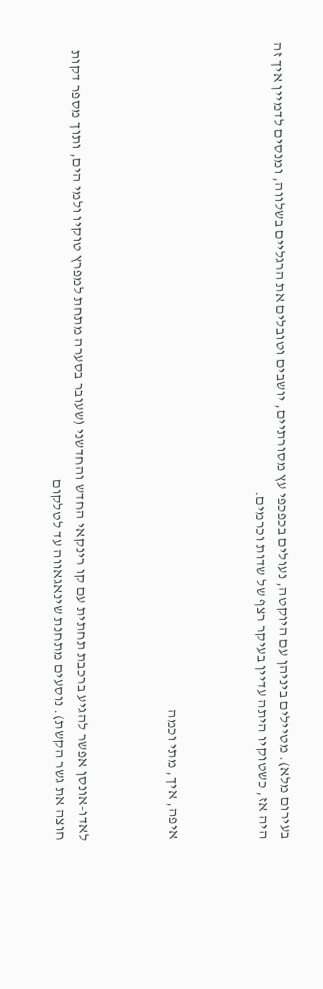בעירום מלא). מטיילים ביניהן עם היוקטה, נעולים בכפכפי עץ מסורתיים, יושבים וטובלים את הרגליים בשלווה, ומנסים לדמיין איך זה היה אז, כשטוקיו היתה עדיין בעיקר רצף של שדות וכרמים.



איפה, איך, מתי וכמה



לאדו-אונסן אפשר להגיע ברכבת תחתית עם קו רינקאי החדש והחדשני (שעובר בסערה מתחת למפרץ טוקיו ולמי הים, ותוך מספר דקות חוצה את גשר הקשת). נוסעים מתחנת שינאגאווה עד לטלקום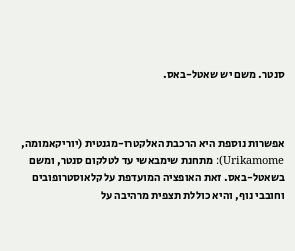סנטר. משם יש שאטל-באס.



אפשרות נוספת היא הרכבת האלקטרו-מגנטית (יוריקאמומה, Urikamome): מתחנת שימבאשי עד לטלקום סנטר, ומשם בשאטל-באס. זאת האופציה המועדפת על קלאוסטרופובים וחובבי נוף, והיא כוללת תצפית מרהיבה על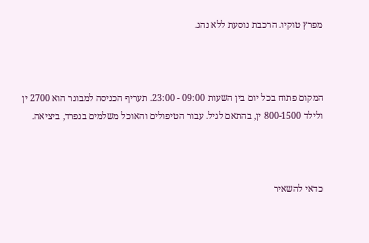מפרץ טוקיו. הרכבת נוסעת ללא נהג.



המקום פתוח בכל יום בין השעות 09:00 - 23:00. תעריף הכניסה למבוגר הוא 2700 ין ולילד 800-1500 ין, בהתאם לגיל. עבור הטיפולים והאוכל משלמים בנפרד, ביציאה.



כדאי להשאיר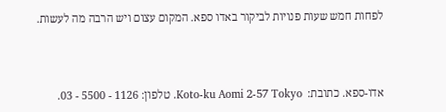לפחות חמש שעות פנויות לביקור באדו ספא. המקום עצום ויש הרבה מה לעשות.



אדו-ספא. כתובת:  Koto-ku Aomi 2-57 Tokyo. טלפון: 1126 - 5500 - 03.